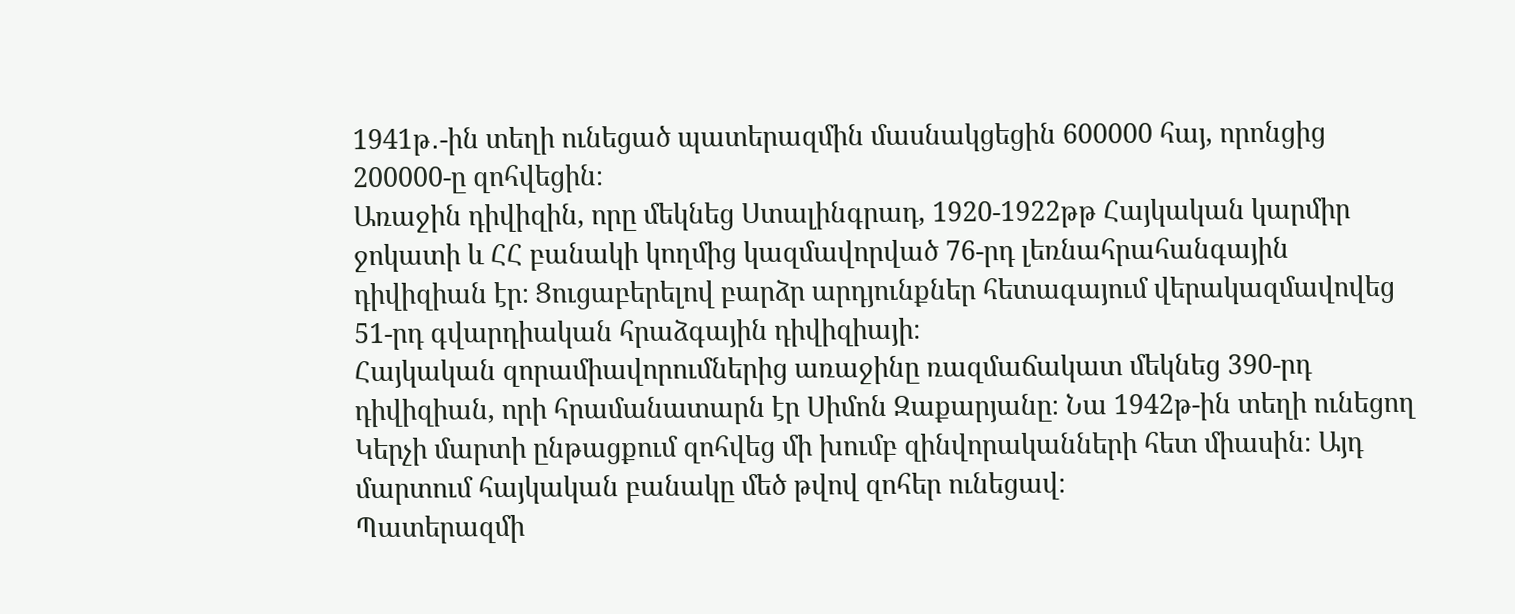1941թ․-ին տեղի ունեցած պատերազմին մասնակցեցին 600000 հայ, որոնցից 200000-ը զոհվեցին։
Առաջին դիվիզին, որը մեկնեց Ստալինգրադ, 1920-1922թթ Հայկական կարմիր ջոկատի և ՀՀ բանակի կողմից կազմավորված 76-րդ լեռնահրահանգային դիվիզիան էր։ Ցուցաբերելով բարձր արդյունքներ հետագայում վերակազմավովեց 51-րդ գվարդիական հրաձգային դիվիզիայի։
Հայկական զորամիավորումներից առաջինը ռազմաճակատ մեկնեց 390-րդ դիվիզիան, որի հրամանատարն էր Սիմոն Զաքարյանը։ Նա 1942թ-ին տեղի ունեցող Կերչի մարտի ընթացքում զոհվեց մի խումբ զինվորականների հետ միասին։ Այդ մարտում հայկական բանակը մեծ թվով զոհեր ունեցավ։
Պատերազմի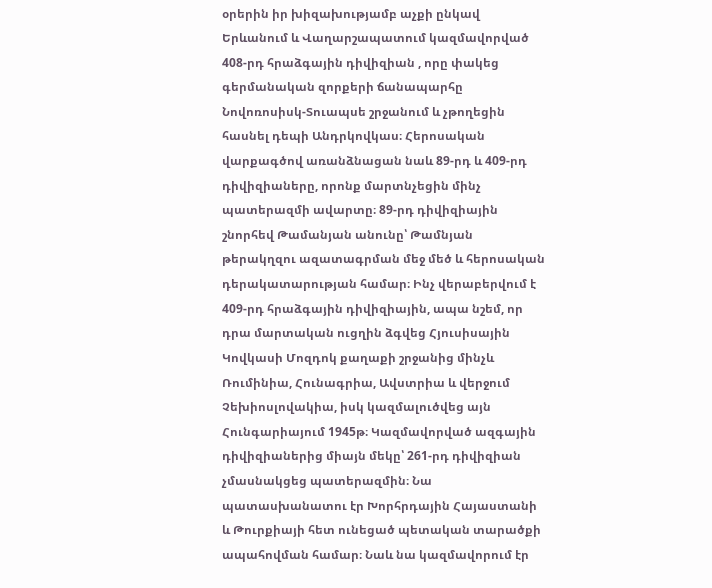օրերին իր խիզախությամբ աչքի ընկավ Երևանում և Վաղարշապատում կազմավորված 408-րդ հրաձգային դիվիզիան , որը փակեց գերմանական զորքերի ճանապարհը Նովոռոսիսկ-Տուապսե շրջանում և չթողեցին հասնել դեպի Անդրկովկաս։ Հերոսական վարքագծով առանձնացան նաև 89-րդ և 409-րդ դիվիզիաները, որոնք մարտնչեցին մինչ պատերազմի ավարտը։ 89-րդ դիվիզիային շնորհեվ Թամանյան անունը՝ Թամնյան թերակղզու ազատագրման մեջ մեծ և հերոսական դերակատարության համար։ Ինչ վերաբերվում է 409-րդ հրաձգային դիվիզիային, ապա նշեմ, որ դրա մարտական ուցղին ձգվեց Հյուսիսային Կովկասի Մոզդոկ քաղաքի շրջանից մինչև Ռումինիա, Հունագրիա, Ավստրիա և վերջում Չեխիոսլովակիա, իսկ կազմալուծվեց այն Հունգարիայում 1945թ։ Կազմավորված ազգային դիվիզիաներից միայն մեկը՝ 261-րդ դիվիզիան չմասնակցեց պատերազմին։ Նա պատասխանատու էր Խորհրդային Հայաստանի և Թուրքիայի հետ ունեցած պետական տարածքի ապահովման համար։ Նաև նա կազմավորում էր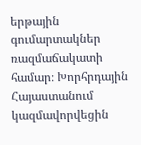երթային գումարտակներ ռազմաճակատի համար։ Խորհրդային Հայաստանում կազմավորվեցին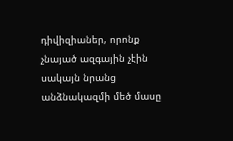դիվիզիաներ, որոնք չնայած ազգային չէին սակայն նրանց անձնակազմի մեծ մասը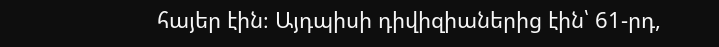հայեր էին։ Այդպիսի դիվիզիաներից էին՝ 61-րդ,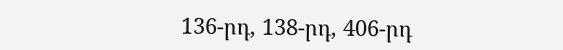136-րդ, 138-րդ, 406-րդ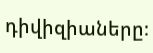դիվիզիաները։